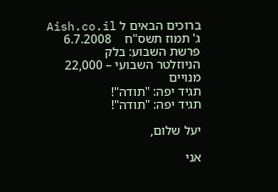ברוכים הבאים ל Aish.co.il
ג' תמוז תשס"ח    6.7.2008      פרשת השבוע: בלק
הניוזלטר השבועי – 22,000 מנויים
תגיד יפה: "תודה"!
תגיד יפה: "תודה"!

יעל שלום,

אני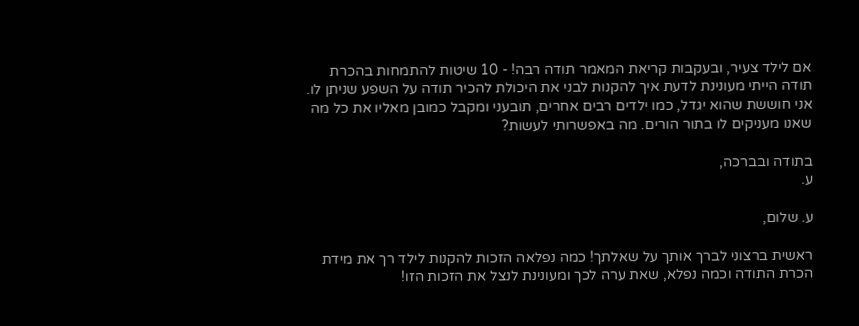אם לילד צעיר, ובעקבות קריאת המאמר תודה רבה! - 10 שיטות להתמחות בהכרת תודה הייתי מעונינת לדעת איך להקנות לבני את היכולת להכיר תודה על השפע שניתן לו. אני חוששת שהוא יגדל, כמו ילדים רבים אחרים, תובעני ומקבל כמובן מאליו את כל מה שאנו מעניקים לו בתור הורים. מה באפשרותי לעשות?

בתודה ובברכה,
ע.

ע. שלום,

ראשית ברצוני לברך אותך על שאלתך! כמה נפלאה הזכות להקנות לילד רך את מידת הכרת התודה וכמה נפלא, שאת ערה לכך ומעונינת לנצל את הזכות הזו!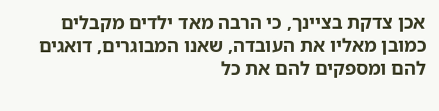אכן צדקת בציינך, כי הרבה מאד ילדים מקבלים כמובן מאליו את העובדה, שאנו המבוגרים, דואגים להם ומספקים להם את כל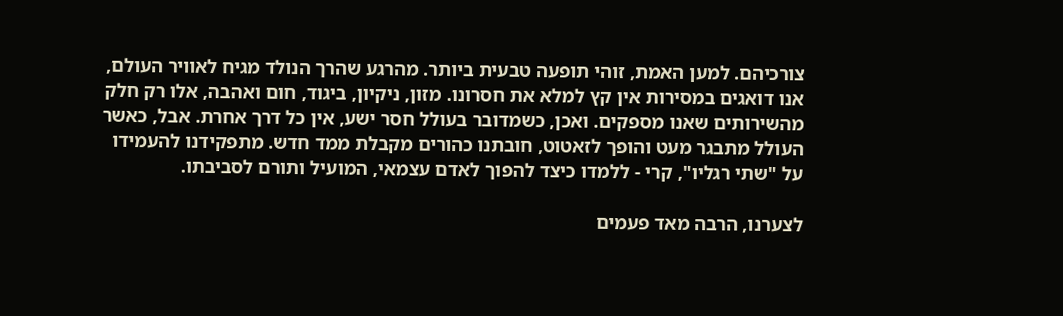צורכיהם. למען האמת, זוהי תופעה טבעית ביותר. מהרגע שהרך הנולד מגיח לאוויר העולם, אנו דואגים במסירות אין קץ למלא את חסרונו. מזון, ניקיון, ביגוד, חום ואהבה, אלו רק חלק מהשירותים שאנו מספקים. ואכן, כשמדובר בעולל חסר ישע, אין כל דרך אחרת. אבל, כאשר העולל מתבגר מעט והופך לזאטוט, חובתנו כהורים מקבלת ממד חדש. מתפקידנו להעמידו על "שתי רגליו", קרי - ללמדו כיצד להפוך לאדם עצמאי, המועיל ותורם לסביבתו.

לצערנו, הרבה מאד פעמים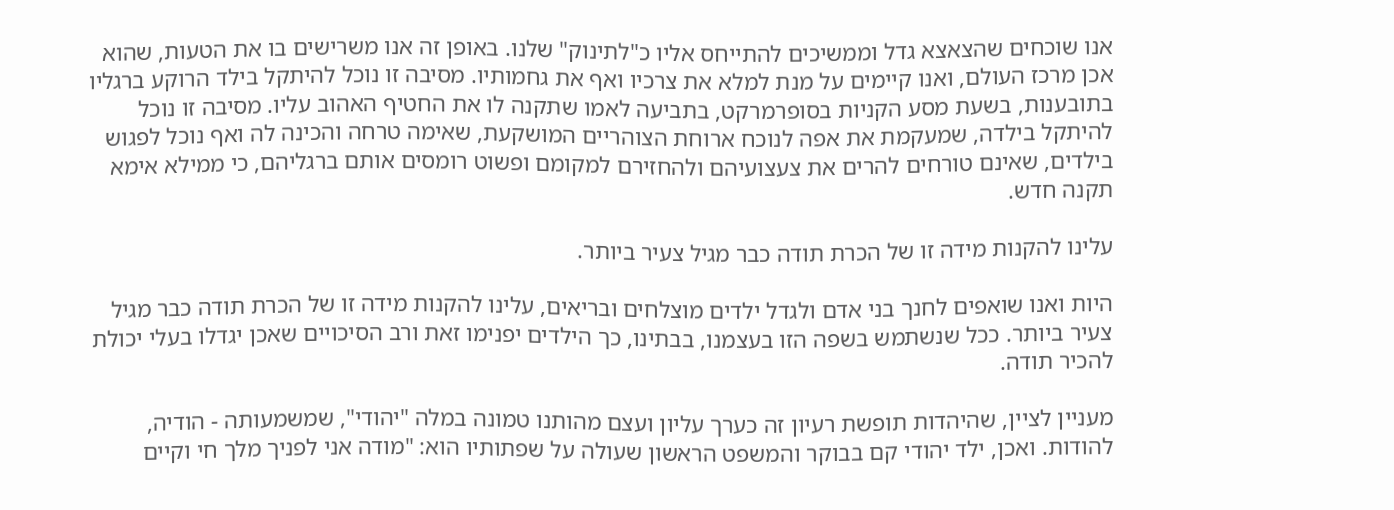אנו שוכחים שהצאצא גדל וממשיכים להתייחס אליו כ"לתינוק" שלנו. באופן זה אנו משרישים בו את הטעות, שהוא אכן מרכז העולם, ואנו קיימים על מנת למלא את צרכיו ואף את גחמותיו. מסיבה זו נוכל להיתקל בילד הרוקע ברגליו בתובענות, בשעת מסע הקניות בסופרמרקט, בתביעה לאמו שתקנה לו את החטיף האהוב עליו. מסיבה זו נוכל להיתקל בילדה, שמעקמת את אפה לנוכח ארוחת הצוהריים המושקעת, שאימה טרחה והכינה לה ואף נוכל לפגוש בילדים, שאינם טורחים להרים את צעצועיהם ולהחזירם למקומם ופשוט רומסים אותם ברגליהם, כי ממילא אימא תקנה חדש.

עלינו להקנות מידה זו של הכרת תודה כבר מגיל צעיר ביותר.

היות ואנו שואפים לחנך בני אדם ולגדל ילדים מוצלחים ובריאים, עלינו להקנות מידה זו של הכרת תודה כבר מגיל צעיר ביותר. ככל שנשתמש בשפה הזו בעצמנו, בבתינו, כך הילדים יפנימו זאת ורב הסיכויים שאכן יגדלו בעלי יכולת להכיר תודה.

מעניין לציין, שהיהדות תופשת רעיון זה כערך עליון ועצם מהותנו טמונה במלה "יהודי", שמשמעותה - הודיה, להודות. ואכן, ילד יהודי קם בבוקר והמשפט הראשון שעולה על שפתותיו הוא: "מודה אני לפניך מלך חי וקיים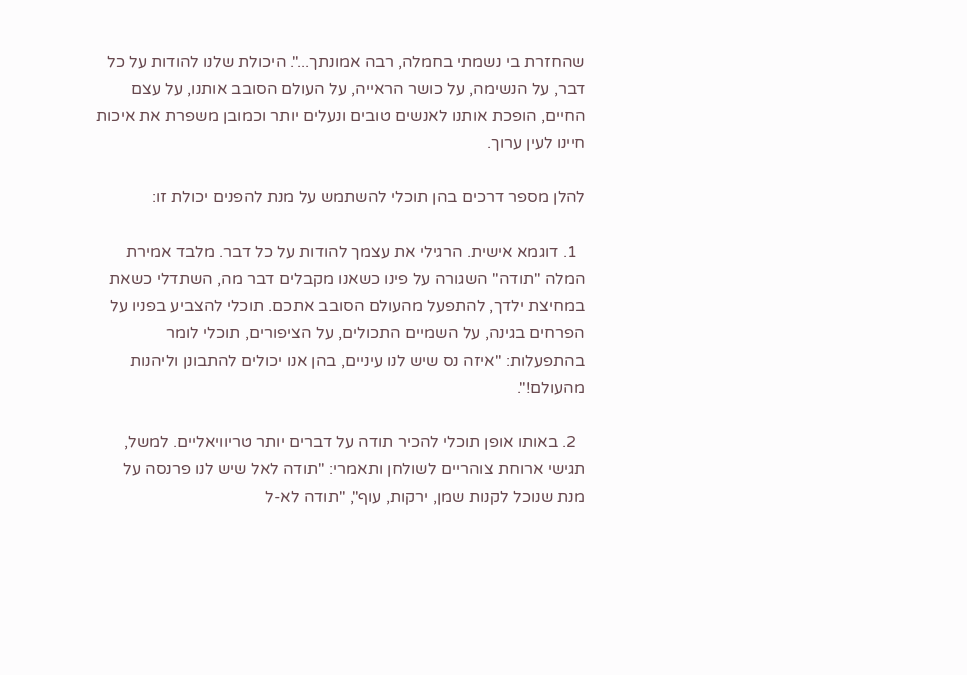שהחזרת בי נשמתי בחמלה, רבה אמונתך...". היכולת שלנו להודות על כל דבר, על הנשימה, על כושר הראייה, על העולם הסובב אותנו, על עצם החיים, הופכת אותנו לאנשים טובים ונעלים יותר וכמובן משפרת את איכות חיינו לעין ערוך.

להלן מספר דרכים בהן תוכלי להשתמש על מנת להפנים יכולת זו:

  1. דוגמא אישית. הרגילי את עצמך להודות על כל דבר. מלבד אמירת המלה "תודה" השגורה על פינו כשאנו מקבלים דבר מה, השתדלי כשאת במחיצת ילדך, להתפעל מהעולם הסובב אתכם. תוכלי להצביע בפניו על הפרחים בגינה, על השמיים התכולים, על הציפורים, תוכלי לומר בהתפעלות: "איזה נס שיש לנו עיניים, בהן אנו יכולים להתבונן וליהנות מהעולם!".

  2. באותו אופן תוכלי להכיר תודה על דברים יותר טריוויאליים. למשל, תגישי ארוחת צוהריים לשולחן ותאמרי: "תודה לאל שיש לנו פרנסה על מנת שנוכל לקנות שמן, ירקות, עוף", "תודה לא-ל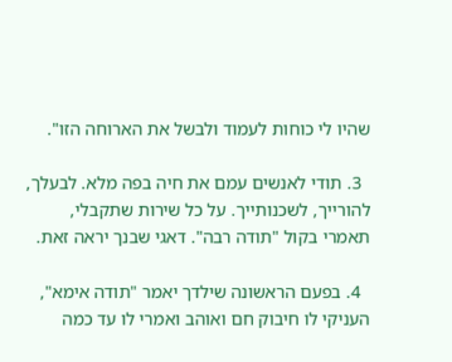שהיו לי כוחות לעמוד ולבשל את הארוחה הזו".

  3. תודי לאנשים עמם את חיה בפה מלא. לבעלך, להורייך, לשכנותייך. על כל שירות שתקבלי, תאמרי בקול "תודה רבה". דאגי שבנך יראה זאת.

  4. בפעם הראשונה שילדך יאמר "תודה אימא", העניקי לו חיבוק חם ואוהב ואמרי לו עד כמה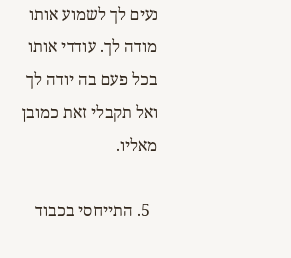נעים לך לשמוע אותו מודה לך. עודדי אותו בכל פעם בה יודה לך ואל תקבלי זאת כמובן מאליו.

  5. התייחסי בכבוד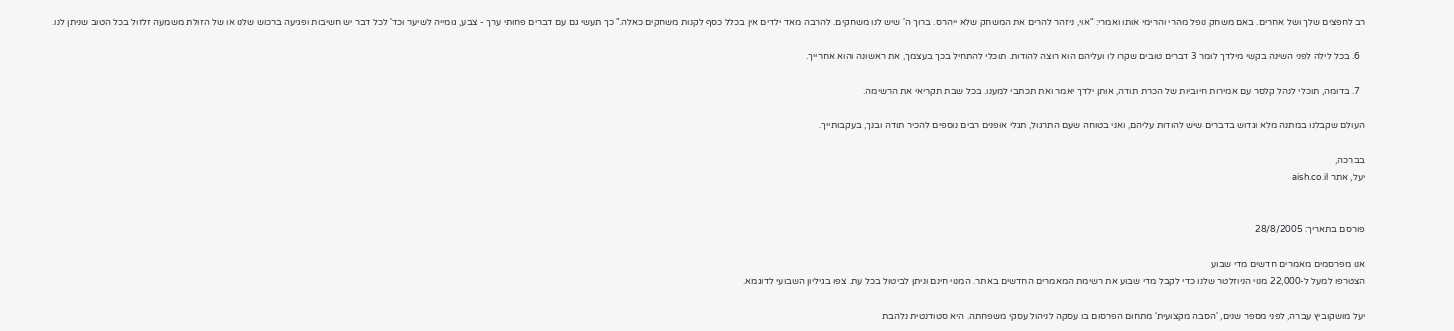רב לחפצים שלך ושל אחרים. באם משחק נופל מהרי והרימי אותו ואמרי: "אוי, ניזהר להרים את המשחק שלא ייהרס. ברוך ה' שיש לנו משחקים. להרבה מאד ילדים אין בכלל כסף לקנות משחקים כאלה." כך תעשי גם עם דברים פחותי ערך - צבע, גומייה לשיער וכד' לכל דבר יש חשיבות ופגיעה ברכוש שלנו או של הזולת משמעה זלזול בכל הטוב שניתן לנו.

  6. בכל לילה לפני השינה בקשי מילדך לומר 3 דברים טובים שקרו לו ועליהם הוא רוצה להודות. תוכלי להתחיל בכך בעצמך, את ראשונה והוא אחרייך.

  7. בדומה, תוכלי לנהל קלסר עם אמירות חיוביות של הכרת תודה, אותן ילדך יאמר ואת תכתבי למענו. בכל שבת תקריאי את הרשימה.

העולם שקבלנו במתנה מלא וגדוש בדברים שיש להודות עליהם, ואני בטוחה שעם התרגול, תגלי אופנים רבים נוספים להכיר תודה ובנך, בעקבותייך.

בברכה,
יעל, אתר aish.co.il


פורסם בתאריך: 28/8/2005

אנו מפרסמים מאמרים חדשים מדי שבוע
הצטרפו למעל ל-22,000 מנוי הניוזלטר שלנו כדי לקבל מדי שבוע את רשימת המאמרים החדשים באתר. המנוי חינם וניתן לביטול בכל עת. צפו בגיליון השבועי לדוגמא.

יעל מושקוביץ עברה, לפני מספר שנים, 'הסבה מקצועית' מתחום הפרסום בו עסקה לניהול עסקי משפחתה. היא סטודנטית נלהבת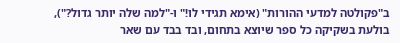ב"פקולטה למדעי ההורות" (אימא תגידי לו!" ו-"למה שלה יותר גדול?"), בולעת בשקיקה כל ספר שיוצא בתחום, ובד בבד עם שאר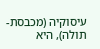עיסוקיה (מכבסת-תולה), היא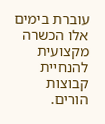עוברת בימים אלו הכשרה מקצועית להנחיית קבוצות הורים.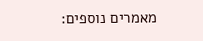מאמרים נוספים: